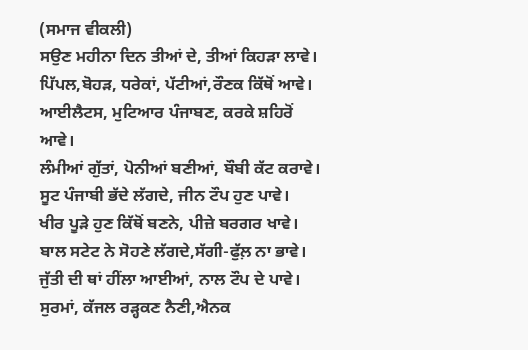(ਸਮਾਜ ਵੀਕਲੀ)
ਸਉਣ ਮਹੀਨਾ ਦਿਨ ਤੀਆਂ ਦੇ, ਤੀਆਂ ਕਿਹੜਾ ਲਾਵੇ।
ਪਿੱਪਲ,ਬੋਹੜ, ਧਰੇਕਾਂ, ਪੱਟੀਆਂ,ਰੌਣਕ ਕਿੱਥੋਂ ਆਵੇ।
ਆਈਲੈਟਸ, ਮੁਟਿਆਰ ਪੰਜਾਬਣ, ਕਰਕੇ ਸ਼ਹਿਰੋਂ ਆਵੇ।
ਲੰਮੀਆਂ ਗੁੱਤਾਂ, ਪੋਨੀਆਂ ਬਣੀਆਂ, ਬੌਬੀ ਕੱਟ ਕਰਾਵੇ।
ਸੂਟ ਪੰਜਾਬੀ ਭੱਦੇ ਲੱਗਦੇ, ਜੀਨ ਟੌਪ ਹੁਣ ਪਾਵੇ।
ਖੀਰ ਪੂੜੇ ਹੁਣ ਕਿੱਥੋਂ ਬਣਨੇ, ਪੀਜ਼ੇ ਬਰਗਰ ਖਾਵੇ।
ਬਾਲ ਸਟੇਟ ਨੇ ਸੋਹਣੇ ਲੱਗਦੇ,ਸੱਗੀ-ਫੁੱਲ਼ ਨਾ ਭਾਵੇ।
ਜੁੱਤੀ ਦੀ ਥਾਂ ਹੀਂਲਾ ਆਈਆਂ, ਨਾਲ ਟੌਪ ਦੇ ਪਾਵੇ।
ਸੁਰਮਾਂ, ਕੱਜਲ ਰੜ੍ਹਕਣ ਨੈਣੀ,ਐਨਕ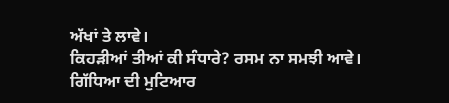ਅੱਖਾਂ ਤੇ ਲਾਵੇ।
ਕਿਹੜੀਆਂ ਤੀਆਂ ਕੀ ਸੰਧਾਰੇ? ਰਸਮ ਨਾ ਸਮਝੀ ਆਵੇ।
ਗਿੱਧਿਆ ਦੀ ਮੁਟਿਆਰ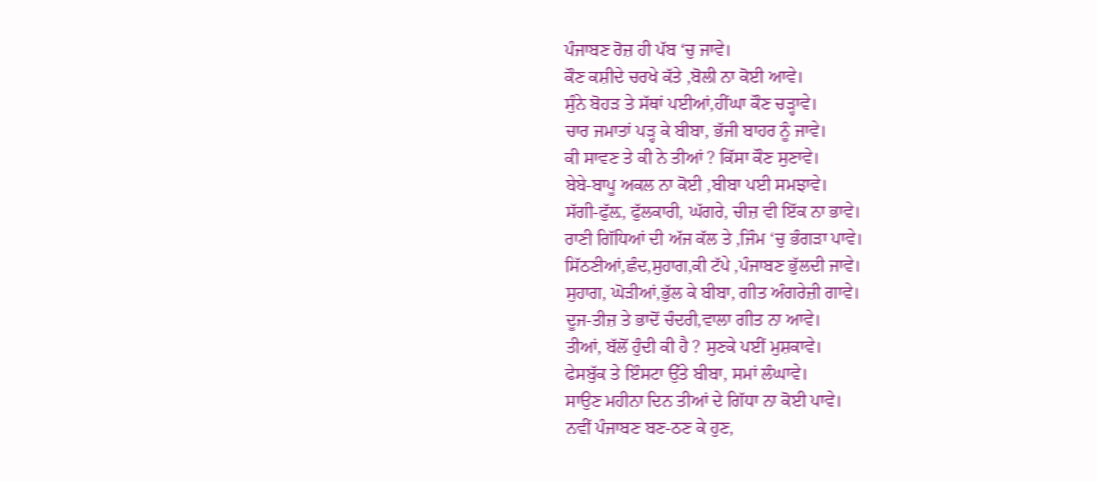ਪੰਜਾਬਣ ਰੋਜ਼ ਹੀ ਪੱਬ ‘ਚੁ ਜਾਵੇ।
ਕੌਣ ਕਸ਼ੀਦੇ ਚਰਖੇ ਕੱਤੇ ,ਬੋਲੀ ਨਾ ਕੋਈ ਆਵੇ।
ਸੁੰਨੇ ਬੋਹੜ ਤੇ ਸੱਥਾਂ ਪਈਆਂ,ਹੀਂਘਾ ਕੌਣ ਚੜ੍ਹਾਵੇ।
ਚਾਰ ਜਮਾਤਾਂ ਪੜ੍ਹ ਕੇ ਬੀਬਾ, ਭੱਜੀ ਬਾਹਰ ਨੂੰ ਜਾਵੇ।
ਕੀ ਸਾਵਣ ਤੇ ਕੀ ਨੇ ਤੀਆਂ ? ਕਿੱਸਾ ਕੌਣ ਸੁਣਾਵੇ।
ਬੇਬੇ-ਬਾਪੂ ਅਕਲ ਨਾ ਕੋਈ ,ਬੀਬਾ ਪਈ ਸਮਝਾਵੇ।
ਸੱਗੀ-ਫੁੱਲ਼, ਫੁੱਲਕਾਰੀ, ਘੱਗਰੇ, ਚੀਜ਼ ਵੀ ਇੱਕ ਨਾ ਭਾਵੇ।
ਰਾਣੀ ਗਿੱਧਿਆਂ ਦੀ ਅੱਜ ਕੱਲ ਤੇ ,ਜਿੰਮ ‘ਚੁ ਭੰਗੜਾ ਪਾਵੇ।
ਸਿੱਠਣੀਆਂ,ਛੰਦ,ਸੁਹਾਗ,ਕੀ ਟੱਪੇ ,ਪੰਜਾਬਣ ਭੁੱਲਦੀ ਜਾਵੇ।
ਸੁਹਾਗ, ਘੋੜੀਆਂ,ਭੁੱਲ ਕੇ ਬੀਬਾ, ਗੀਤ ਅੰਗਰੇਜ਼ੀ ਗਾਵੇ।
ਦੂਜ-ਤੀਜ਼ ਤੇ ਭਾਦੋਂ ਚੰਦਰੀ,ਵਾਲਾ ਗੀਤ ਨਾ ਆਵੇ।
ਤੀਆਂ, ਬੱਲੋਂ ਹੁੰਦੀ ਕੀ ਹੈ ? ਸੁਣਕੇ ਪਈਂ ਮੁਸ਼ਕਾਵੇ।
ਫੇਸਬੁੱਕ ਤੇ ਇੰਸਟਾ ਉੱਤੇ ਬੀਬਾ, ਸਮਾਂ ਲੰਘਾਵੇ।
ਸਾਉਣ ਮਹੀਨਾ ਦਿਨ ਤੀਆਂ ਦੇ ਗਿੱਧਾ ਨਾ ਕੋਈ ਪਾਵੇ।
ਨਵੀਂ ਪੰਜਾਬਣ ਬਣ-ਠਣ ਕੇ ਹੁਣ,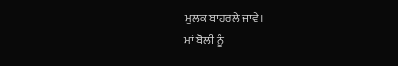ਮੁਲਕ ਬਾਹਰਲੇ ਜਾਵੇ।
ਮਾਂ ਬੋਲੀ ਨੂੰ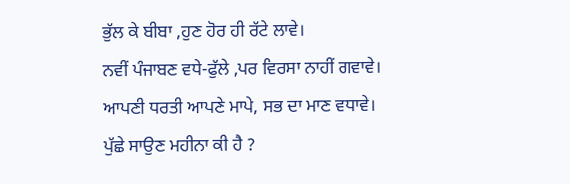ਭੁੱਲ ਕੇ ਬੀਬਾ ,ਹੁਣ ਹੋਰ ਹੀ ਰੱਟੇ ਲਾਵੇ।
ਨਵੀਂ ਪੰਜਾਬਣ ਵਧੇ-ਫੁੱਲੇ ,ਪਰ ਵਿਰਸਾ ਨਾਹੀਂ ਗਵਾਵੇ।
ਆਪਣੀ ਧਰਤੀ ਆਪਣੇ ਮਾਪੇ, ਸਭ ਦਾ ਮਾਣ ਵਧਾਵੇ।
ਪੁੱਛੇ ਸਾਉਣ ਮਹੀਨਾ ਕੀ ਹੈ ?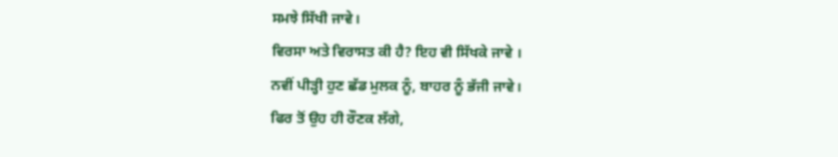ਸਮਝੇ ਸਿੱਖੀ ਜਾਵੇ।
ਵਿਰਸਾ ਅਤੇ ਵਿਰਾਸਤ ਕੀ ਹੈ? ਇਹ ਵੀ ਸਿੱਖਕੇ ਜਾਵੇ ।
ਨਵੀਂ ਪੀੜ੍ਹੀ ਹੁਣ ਛੱਡ ਮੁਲਕ ਨੂੰ, ਬਾਹਰ ਨੂੰ ਭੱਜੀ ਜਾਵੇ।
ਫਿਰ ਤੋਂ ਉਹ ਹੀ ਰੌਣਕ ਲੱਗੇ,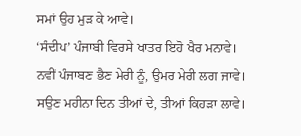ਸਮਾਂ ਉਹ ਮੁੜ ਕੇ ਆਵੇ।
‘ਸੰਦੀਪ’ ਪੰਜਾਬੀ ਵਿਰਸੇ ਖਾਤਰ ਇਹੋ ਖੈਰ ਮਨਾਵੇ।
ਨਵੀਂ ਪੰਜਾਬਣ ਭੈਣ ਮੇਰੀ ਨੂੰ, ਉਮਰ ਮੇਰੀ ਲਗ ਜਾਵੇ।
ਸਉਣ ਮਹੀਨਾ ਦਿਨ ਤੀਆਂ ਦੇ, ਤੀਆਂ ਕਿਹੜਾ ਲਾਵੇ।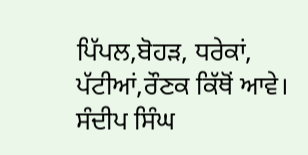ਪਿੱਪਲ,ਬੋਹੜ, ਧਰੇਕਾਂ, ਪੱਟੀਆਂ,ਰੌਣਕ ਕਿੱਥੋਂ ਆਵੇ।
ਸੰਦੀਪ ਸਿੰਘ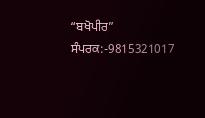“ਬਖੋਪੀਰ”
ਸੰਪਰਕ:-9815321017